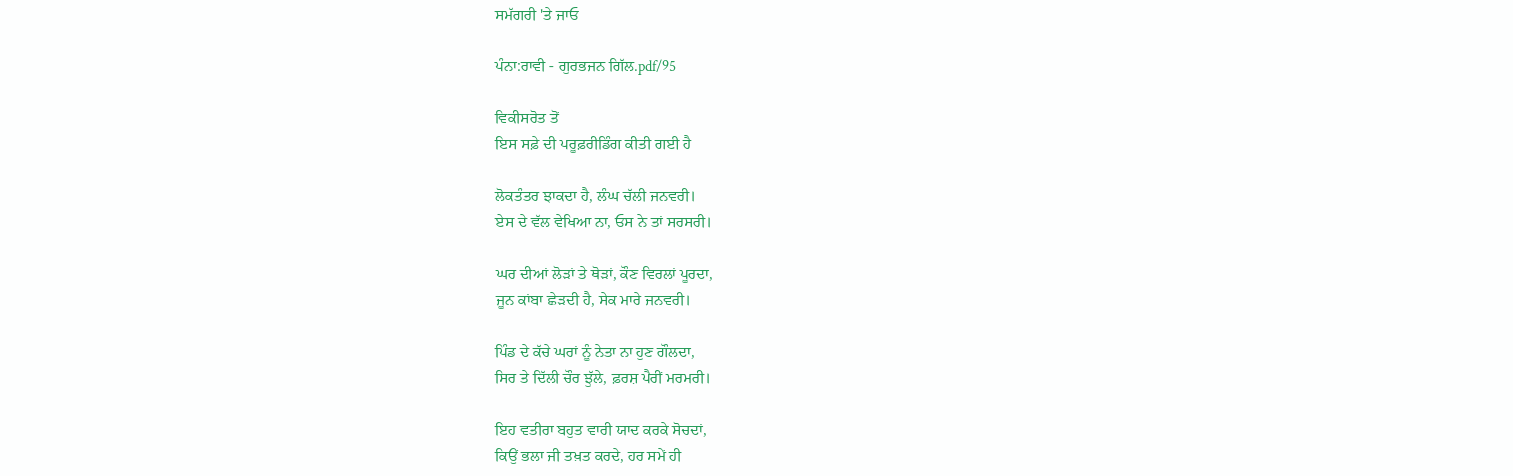ਸਮੱਗਰੀ 'ਤੇ ਜਾਓ

ਪੰਨਾ:ਰਾਵੀ - ਗੁਰਭਜਨ ਗਿੱਲ.pdf/95

ਵਿਕੀਸਰੋਤ ਤੋਂ
ਇਸ ਸਫ਼ੇ ਦੀ ਪਰੂਫ਼ਰੀਡਿੰਗ ਕੀਤੀ ਗਈ ਹੈ

ਲੋਕਤੰਤਰ ਝਾਕਦਾ ਹੈ, ਲੰਘ ਚੱਲੀ ਜਨਵਰੀ।
ਏਸ ਦੇ ਵੱਲ ਵੇਖਿਆ ਨਾ, ਓਸ ਨੇ ਤਾਂ ਸਰਸਰੀ।

ਘਰ ਦੀਆਂ ਲੋੜਾਂ ਤੇ ਥੋੜਾਂ, ਕੌਣ ਵਿਰਲਾਂ ਪੂਰਦਾ,
ਜੂਨ ਕਾਂਬਾ ਛੇੜਦੀ ਹੈ, ਸੇਕ ਮਾਰੇ ਜਨਵਰੀ।

ਪਿੰਡ ਦੇ ਕੱਚੇ ਘਰਾਂ ਨੂੰ ਨੇਤਾ ਨਾ ਹੁਣ ਗੌਲਦਾ,
ਸਿਰ ਤੇ ਦਿੱਲੀ ਚੌਰ ਝੁੱਲੇ, ਫ਼ਰਸ਼ ਪੈਰੀਂ ਮਰਮਰੀ।

ਇਹ ਵਤੀਰਾ ਬਹੁਤ ਵਾਰੀ ਯਾਦ ਕਰਕੇ ਸੋਚਦਾਂ,
ਕਿਉਂ ਭਲਾ ਜੀ ਤਖ਼ਤ ਕਰਦੇ, ਹਰ ਸਮੇਂ ਹੀ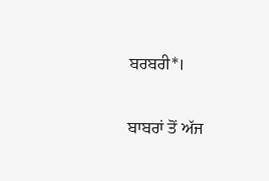ਬਰਬਰੀ*।

ਬਾਬਰਾਂ ਤੋਂ ਅੱਜ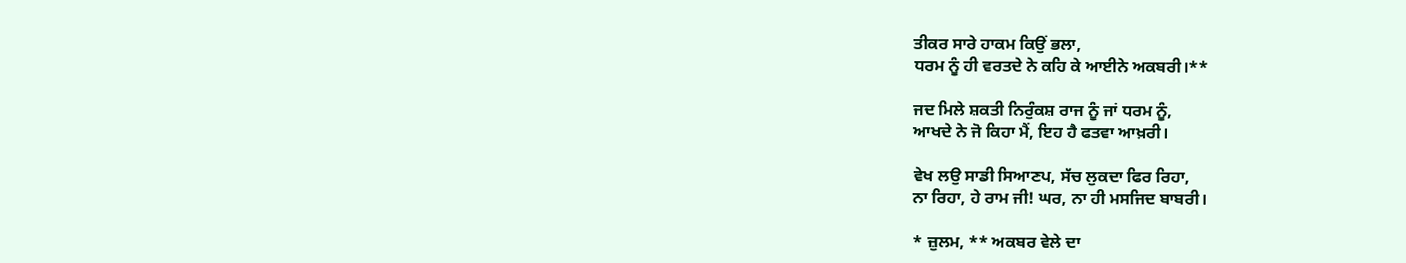ਤੀਕਰ ਸਾਰੇ ਹਾਕਮ ਕਿਉਂ ਭਲਾ,
ਧਰਮ ਨੂੰ ਹੀ ਵਰਤਦੇ ਨੇ ਕਹਿ ਕੇ ਆਈਨੇ ਅਕਬਰੀ।**

ਜਦ ਮਿਲੇ ਸ਼ਕਤੀ ਨਿਰੁੰਕਸ਼ ਰਾਜ ਨੂੰ ਜਾਂ ਧਰਮ ਨੂੰ,
ਆਖਦੇ ਨੇ ਜੋ ਕਿਹਾ ਮੈਂ, ਇਹ ਹੈ ਫਤਵਾ ਆਖ਼ਰੀ।

ਵੇਖ ਲਉ ਸਾਡੀ ਸਿਆਣਪ, ਸੱਚ ਲੁਕਦਾ ਫਿਰ ਰਿਹਾ,
ਨਾ ਰਿਹਾ, ਹੇ ਰਾਮ ਜੀ! ਘਰ, ਨਾ ਹੀ ਮਸਜਿਦ ਬਾਬਰੀ।

* ਜ਼ੁਲਮ, ** ਅਕਬਰ ਵੇਲੇ ਦਾ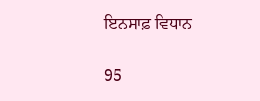ਇਨਸਾਫ਼ ਵਿਧਾਨ

95